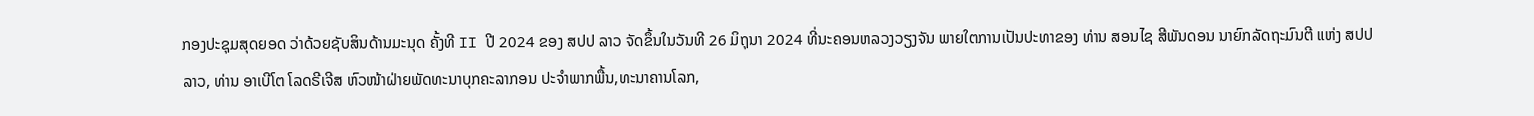ກອງປະຊຸມສຸດຍອດ ວ່າດ້ວຍຊັບສິນດ້ານມະນຸດ ຄັ້ງທີ II ປີ 2024 ຂອງ ສປປ ລາວ ຈັດຂຶ້ນໃນວັນທີ 26 ມິຖຸນາ 2024 ທີ່ນະຄອນຫລວງວຽງຈັນ ພາຍໃຕການເປັນປະທາຂອງ ທ່ານ ສອນໄຊ ສີພັນດອນ ນາຍົກລັດຖະມົນຕີ ແຫ່ງ ສປປ ລາວ, ທ່ານ ອາເບີໂຕ ໂລດຣີເຈີສ ຫົວໜ້າຝ່າຍພັດທະນາບຸກຄະລາກອນ ປະຈໍາພາກພື້ນ,ທະນາຄານໂລກ,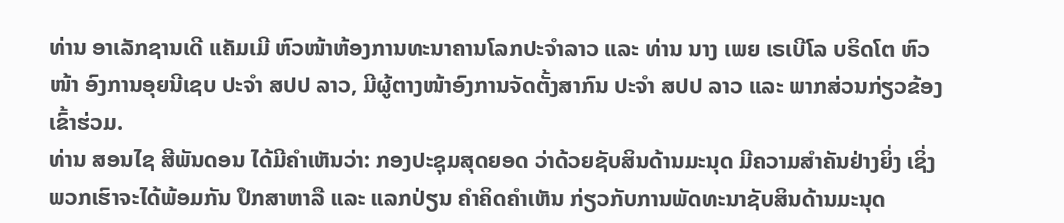ທ່ານ ອາເລັກຊານເດີ ແຄັມເມີ ຫົວໜ້າຫ້ອງການທະນາຄານໂລກປະຈຳລາວ ແລະ ທ່ານ ນາງ ເພຍ ເຣເບີໂລ ບຣິດໂຕ ຫົວໜ້າ ອົງການອຸຍນີເຊບ ປະຈໍາ ສປປ ລາວ, ມີຜູ້ຕາງໜ້າອົງການຈັດຕັ້ງສາກົນ ປະຈໍາ ສປປ ລາວ ແລະ ພາກສ່ວນກ່ຽວຂ້ອງ ເຂົ້າຮ່ວມ.
ທ່ານ ສອນໄຊ ສີພັນດອນ ໄດ້ມີຄຳເຫັນວ່າ: ກອງປະຊຸມສຸດຍອດ ວ່າດ້ວຍຊັບສິນດ້ານມະນຸດ ມີຄວາມສໍາຄັນຢ່າງຍິ່ງ ເຊິ່ງພວກເຮົາຈະໄດ້ພ້ອມກັນ ປຶກສາຫາລື ແລະ ແລກປ່ຽນ ຄໍາຄິດຄໍາເຫັນ ກ່ຽວກັບການພັດທະນາຊັບສິນດ້ານມະນຸດ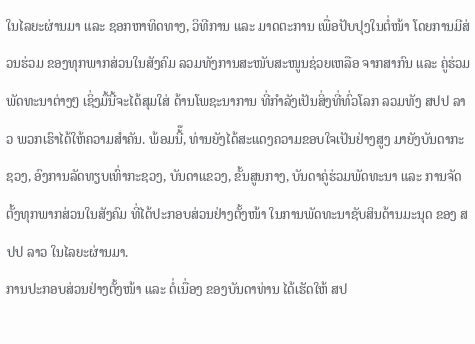ໃນໄລຍະຜ່ານມາ ແລະ ຊອກຫາທິດທາງ, ວິທີການ ແລະ ມາດຕະການ ເພື່ອປັບປຸງໃນຕໍ່ໜ້າ ໂດຍການມີສ່ວນຮ່ວມ ຂອງທຸກພາກສ່ວນໃນສັງຄົມ ລວມທັງການສະໜັບສະໜູນຊ່ວຍເຫລືອ ຈາກສາກົນ ແລະ ຄູ່ຮ່ວມພັດທະນາຕ່າງໆ ເຊິ່ງມື້ນີ້ຈະໄດ້ສຸມໃສ່ ດ້ານໂພຊະນາການ ທີ່ກຳລັງເປັນສິ່ງທີ່ທົ່ວໂລກ ລວມທັງ ສປປ ລາວ ພວກເຮົາໄດ້ໃຫ້ຄວາມສຳຄັນ. ພ້ອມນີ້໊, ທ່ານຍັງໄດ້ສະແດງຄວາມຂອບໃຈເປັນຢ່າງສູງ ມາຍັງບັນດາກະຊວງ, ອົງການລັດທຽບເທົ່າກະຊວງ, ບັນດາແຂວງ, ຂັ້ນສູນກາງ, ບັນດາຄູ່ຮ່ວມພັດທະນາ ແລະ ການຈັດຕັ້ງທຸກພາກສ່ວນໃນສັງຄົມ ທີ່ໄດ້ປະກອບສ່ວນຢ່າງຕັ້ງໜ້າ ໃນການພັດທະນາຊັບສິນດ້ານມະນຸດ ຂອງ ສປປ ລາວ ໃນໄລຍະຜ່ານມາ.
ການປະກອບສ່ວນຢ່າງຕັ້ງໜ້າ ແລະ ຕໍ່ເນື່ອງ ຂອງບັນດາທ່ານ ໄດ້ເຮັດໃຫ້ ສປ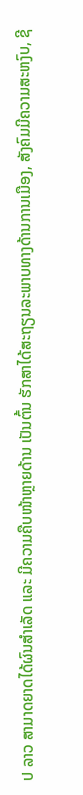ປ ລາວ ສາມາດຍາດໄດ້ຜົນສໍາເລັດ ແລະ ມີຄວາມຄືບໜ້າຫຼາຍດ້ານ ເປັນຕົ້ນ ຮັກສາໄດ້ສະຖຽນລະພາບທາງດ້ານການເມືອງ, ສັງຄົມມີຄວາມສະຫງົບ, ຊີ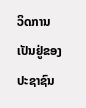ວິດການເປັນຢູ່ຂອງປະຊາຊົນ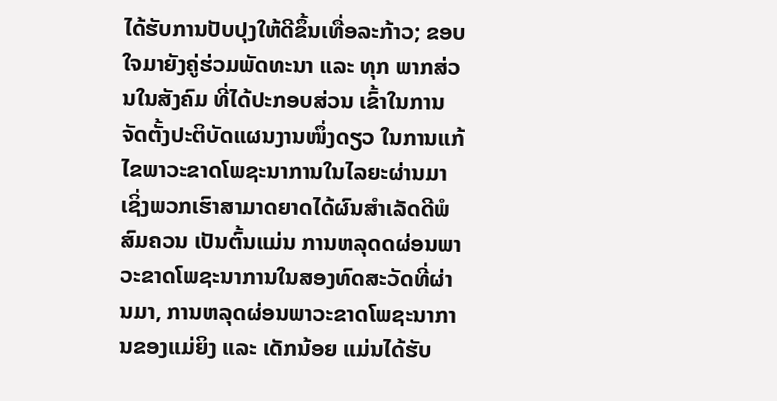ໄດ້ຮັບການປັບປຸງໃຫ້ດີຂຶ້ນເທື່ອລະກ້າວ; ຂອບໃຈມາຍັງຄູ່ຮ່ວມພັດທະນາ ແລະ ທຸກ ພາກສ່ວນໃນສັງຄົມ ທີ່ໄດ້ປະກອບສ່ວນ ເຂົ້າໃນການຈັດຕັ້ງປະຕິບັດແຜນງານໜຶ່ງດຽວ ໃນການແກ້ໄຂພາວະຂາດໂພຊະນາການໃນໄລຍະຜ່ານມາ ເຊິ່ງພວກເຮົາສາມາດຍາດໄດ້ຜົນສຳເລັດດີພໍສົມຄວນ ເປັນຕົ້ນແມ່ນ ການຫລຸດດຜ່ອນພາວະຂາດໂພຊະນາການໃນສອງທົດສະວັດທີ່ຜ່ານມາ, ການຫລຸດຜ່ອນພາວະຂາດໂພຊະນາການຂອງແມ່ຍິງ ແລະ ເດັກນ້ອຍ ແມ່ນໄດ້ຮັບ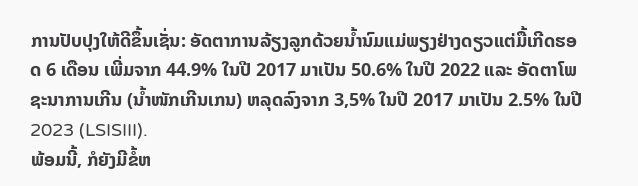ການປັບປຸງໃຫ້ດີຂຶ້ນເຊັ່ນ: ອັດຕາການລ້ຽງລູກດ້ວຍນໍ້ານົມແມ່ພຽງຢ່າງດຽວແຕ່ມື້ເກີດຮອດ 6 ເດືອນ ເພີ່ມຈາກ 44.9% ໃນປີ 2017 ມາເປັນ 50.6% ໃນປີ 2022 ແລະ ອັດຕາໂພຊະນາການເກີນ (ນ້ຳໜັກເກີນເກນ) ຫລຸດລົງຈາກ 3,5% ໃນປີ 2017 ມາເປັນ 2.5% ໃນປີ 2023 (LSISIII).
ພ້ອມນີ້, ກໍຍັງມີຂໍ້ຫ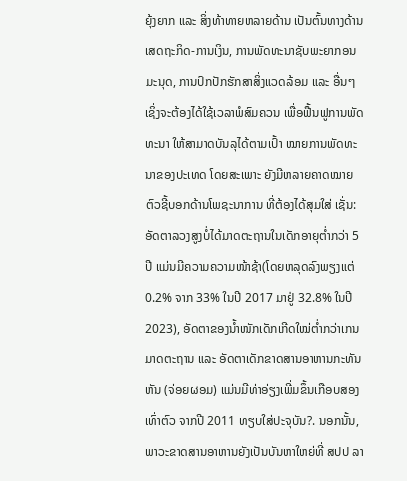ຍຸ້ງຍາກ ແລະ ສິ່ງທ້າທາຍຫລາຍດ້ານ ເປັນຕົ້ນທາງດ້ານເສດຖະກິດ-ການເງິນ, ການພັດທະນາຊັບພະຍາກອນມະນຸດ, ການປົກປັກຮັກສາສິ່ງແວດລ້ອມ ແລະ ອື່ນໆ ເຊິ່ງຈະຕ້ອງໄດ້ໃຊ້ເວລາພໍສົມຄວນ ເພື່ອຟື້ນຟູການພັດທະນາ ໃຫ້ສາມາດບັນລຸໄດ້ຕາມເປົ້າ ໝາຍການພັດທະນາຂອງປະເທດ ໂດຍສະເພາະ ຍັງມີຫລາຍຄາດໝາຍ ຕົວຊີ້ບອກດ້ານໂພຊະນາການ ທີ່ຕ້ອງໄດ້ສຸມໃສ່ ເຊັ່ນ: ອັດຕາລວງສູງບໍ່ໄດ້ມາດຕະຖານໃນເດັກອາຍຸຕໍ່າກວ່າ 5 ປີ ແມ່ນມີຄວາມຄວາມໜ້າຊ້າ(ໂດຍຫລຸດລົງພຽງແຕ່ 0.2% ຈາກ 33% ໃນປີ 2017 ມາຢູ່ 32.8% ໃນປີ 2023), ອັດຕາຂອງນໍ້າໜັກເດັກເກີດໃໝ່ຕໍ່າກວ່າເກນມາດຕະຖານ ແລະ ອັດຕາເດັກຂາດສານອາຫານກະທັນຫັນ (ຈ່ອຍຜອມ) ແມ່ນມີທ່າອ່ຽງເພີ່ມຂຶ້ນເກືອບສອງເທົ່າຕົວ ຈາກປີ 2011 ທຽບໃສ່ປະຈຸບັນ?. ນອກນັ້ນ, ພາວະຂາດສານອາຫານຍັງເປັນບັນຫາໃຫຍ່ທີ່ ສປປ ລາ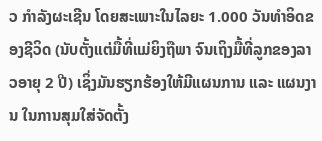ວ ກໍາລັງຜະເຊີນ ໂດຍສະເພາະໃນໄລຍະ 1.000 ວັນທໍາອິດຂອງຊີວິດ (ນັບຕັ້ງແຕ່ມື້ທີ່ແມ່ຍິງຖືພາ ຈົນເຖິງມື້ທີ່ລູກຂອງລາວອາຍຸ 2 ປີ) ເຊິ່ງມັນຮຽກຮ້ອງໃຫ້ມີແຜນການ ແລະ ແຜນງານ ໃນການສຸມໃສ່ຈັດຕັ້ງ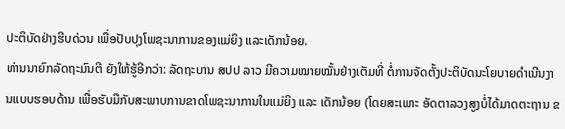ປະຕິບັດຢ່າງຮີບດ່ວນ ເພື່ອປັບປຸງໂພຊະນາການຂອງແມ່ຍິງ ແລະເດັກນ້ອຍ.
ທ່ານນາຍົກລັດຖະມົນຕີ ຍັງໃຫ້ຮູ້ອີກວ່າ: ລັດຖະບານ ສປປ ລາວ ມີຄວາມໝາຍໝັ້ນຢ່າງເຕັມທີ່ ຕໍ່ການຈັດຕັ້ງປະຕິບັດນະໂຍບາຍດຳເນີນງານແບບຮອບດ້ານ ເພື່ອຮັບມືກັບສະພາບການຂາດໂພຊະນາການໃນແມ່ຍິງ ແລະ ເດັກນ້ອຍ (ໂດຍສະເພາະ ອັດຕາລວງສູງບໍ່ໄດ້ມາດຕະຖານ ຂ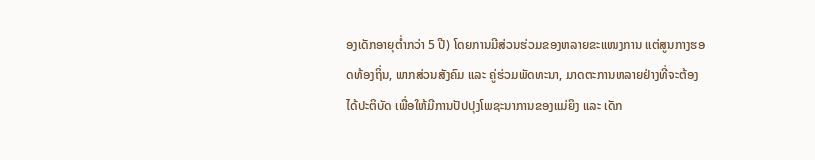ອງເດັກອາຍຸຕໍ່າກວ່າ 5 ປີ) ໂດຍການມີສ່ວນຮ່ວມຂອງຫລາຍຂະແໜງການ ແຕ່ສູນກາງຮອດທ້ອງຖິ່ນ, ພາກສ່ວນສັງຄົມ ແລະ ຄູ່ຮ່ວມພັດທະນາ, ມາດຕະການຫລາຍຢ່າງທີ່ຈະຕ້ອງໄດ້ປະຕິບັດ ເພື່ອໃຫ້ມີການປັປປຸງໂພຊະນາການຂອງແມ່ຍິງ ແລະ ເດັກ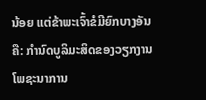ນ້ອຍ ແຕ່ຂ້າພະເຈົ້າຂໍມີຍົກບາງອັນ ຄື: ກຳນົດບູລິມະສິດຂອງວຽກງານໂພຊະນາການ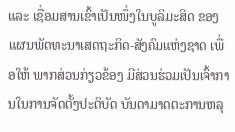ແລະ ເຊື່ອມສານເຂົ້າເປັນໜຶ່ງໃນບູລິມະສິດ ຂອງແຜນພັດທະນາເສດຖະກິດ-ສັງຄົມແຫ່ງຊາດ ເພື່ອໃຫ້ ພາກສ່ວນກ່ຽວຂ້ອງ ມີສ່ວນຮ່ວມເປັນເຈົ້າການໃນການຈັດຕັ້ງປະຕິບັດ ບັນດາມາດຕະການຫລຸ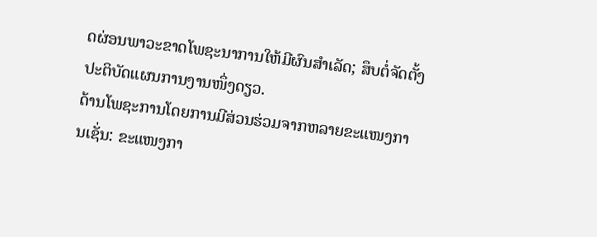ດຜ່ອນພາວະຂາດໂພຊະນາການໃຫ້ມີຜົນສຳເລັດ; ສຶບຕໍ່ຈັດຕັ້ງປະຕິບັດແຜນການງານໜຶ່ງດຽວ.
ດ້ານໂພຊະການໂດຍການມີສ່ວນຮ່ວມຈາກຫລາຍຂະແໜງການເຊັ່ນ: ຂະແໜງກາ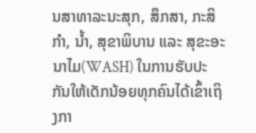ນສາທາລະນະສຸກ, ສຶກສາ, ກະສິກຳ, ນ້ຳ, ສຸຂາພິບານ ແລະ ສຸຂະອະນາໄມ(WASH) ໃນການຮັບປະກັນໃຫ້ເດັກນ້ອຍທຸກຄົນໄດ້ເຂົ້າເຖິງກາ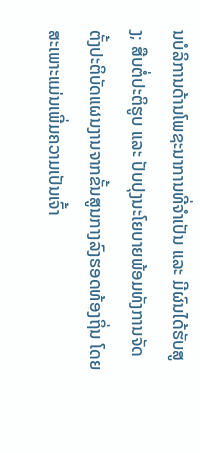ນບໍລິການດ້ານໂພຊະນາການທີ່ຈຳເປັນ ແລະ ມີຜົນໄດ້ຮັບສູງ; ສືບຕໍ່ປະຕິຮູບ ແລະ ປັບປຸງນະໂຍບາຍພ້ອມທັງການຈັດຕັ້ງປະຕິບັດແຜນງານຈາກຂັ້ນສູນກາງລົງຮອດທ້ອງຖິ່ນ ໂດຍສະເພາະແມ່ນເພີ່ມຄວາມເປັນເຈົ້າ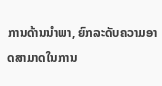ການດ້ານນຳພາ, ຍົກລະດັບຄວາມອາດສາມາດໃນການ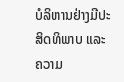ບໍລິຫານຢ່າງມີປະສິດທິພາບ ແລະ ຄວາມ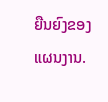ຍືນຍົງຂອງແຜນງານ.